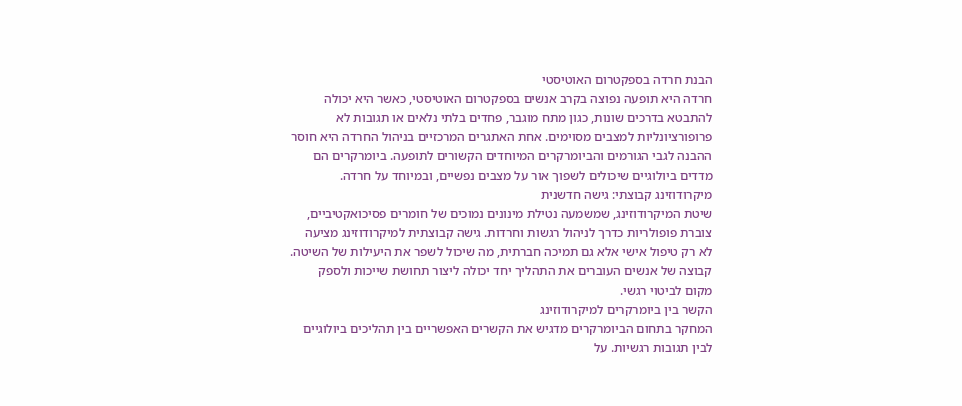הבנת חרדה בספקטרום האוטיסטי
חרדה היא תופעה נפוצה בקרב אנשים בספקטרום האוטיסטי, כאשר היא יכולה להתבטא בדרכים שונות, כגון מתח מוגבר, פחדים בלתי נלאים או תגובות לא פרופורציונליות למצבים מסוימים. אחת האתגרים המרכזיים בניהול החרדה היא חוסר ההבנה לגבי הגורמים והביומרקרים המיוחדים הקשורים לתופעה. ביומרקרים הם מדדים ביולוגיים שיכולים לשפוך אור על מצבים נפשיים, ובמיוחד על חרדה.
מיקרודוזינג קבוצתי: גישה חדשנית
שיטת המיקרודוזינג, שמשמעה נטילת מינונים נמוכים של חומרים פסיכואקטיביים, צוברת פופולריות כדרך לניהול רגשות וחרדות. גישה קבוצתית למיקרודוזינג מציעה לא רק טיפול אישי אלא גם תמיכה חברתית, מה שיכול לשפר את היעילות של השיטה. קבוצה של אנשים העוברים את התהליך יחד יכולה ליצור תחושת שייכות ולספק מקום לביטוי רגשי.
הקשר בין ביומרקרים למיקרודוזינג
המחקר בתחום הביומרקרים מדגיש את הקשרים האפשריים בין תהליכים ביולוגיים לבין תגובות רגשיות. על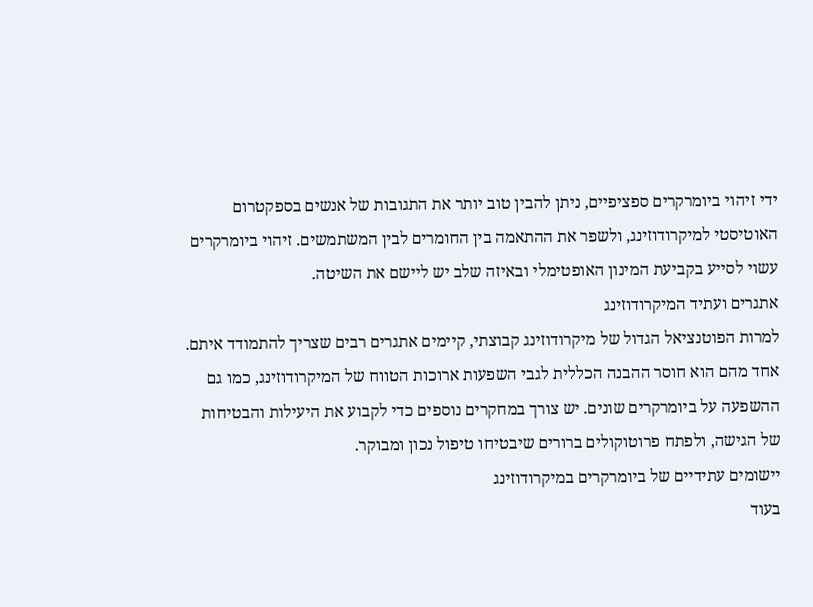ידי זיהוי ביומרקרים ספציפיים, ניתן להבין טוב יותר את התגובות של אנשים בספקטרום האוטיסטי למיקרודוזינג, ולשפר את ההתאמה בין החומרים לבין המשתמשים. זיהוי ביומרקרים עשוי לסייע בקביעת המינון האופטימלי ובאיזה שלב יש ליישם את השיטה.
אתגרים ועתיד המיקרודוזינג
למרות הפוטנציאל הגדול של מיקרודוזינג קבוצתי, קיימים אתגרים רבים שצריך להתמודד איתם. אחד מהם הוא חוסר ההבנה הכללית לגבי השפעות ארוכות הטווח של המיקרודוזינג, כמו גם ההשפעה על ביומרקרים שונים. יש צורך במחקרים נוספים כדי לקבוע את היעילות והבטיחות של הגישה, ולפתח פרוטוקולים ברורים שיבטיחו טיפול נכון ומבוקר.
יישומים עתידיים של ביומרקרים במיקרודוזינג
בעוד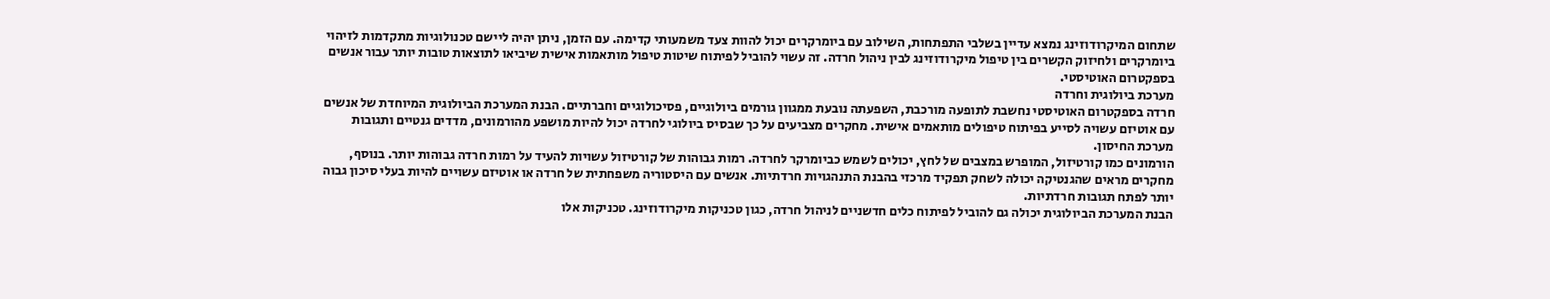שתחום המיקרודוזינג נמצא עדיין בשלבי התפתחות, השילוב עם ביומרקרים יכול להוות צעד משמעותי קדימה. עם הזמן, ניתן יהיה ליישם טכנולוגיות מתקדמות לזיהוי ביומרקרים ולחיזוק הקשרים בין טיפול מיקרודוזינג לבין ניהול חרדה. זה עשוי להוביל לפיתוח שיטות טיפול מותאמות אישית שיביאו לתוצאות טובות יותר עבור אנשים בספקטרום האוטיסטי.
מערכת ביולוגית וחרדה
חרדה בספקטרום האוטיסטי נחשבת לתופעה מורכבת, השפעתה נובעת ממגוון גורמים ביולוגיים, פסיכולוגיים וחברתיים. הבנת המערכת הביולוגית המיוחדת של אנשים עם אוטיזם עשויה לסייע בפיתוח טיפולים מותאמים אישית. מחקרים מצביעים על כך שבסיס ביולוגי לחרדה יכול להיות מושפע מהורמונים, מדדים גנטיים ותגובות מערכת החיסון.
הורמונים כמו קורטיזול, המופרש במצבים של לחץ, יכולים לשמש כביומרקר לחרדה. רמות גבוהות של קורטיזול עשויות להעיד על רמות חרדה גבוהות יותר. בנוסף, מחקרים מראים שהגנטיקה יכולה לשחק תפקיד מרכזי בהבנת התנהגויות חרדתיות. אנשים עם היסטוריה משפחתית של חרדה או אוטיזם עשויים להיות בעלי סיכון גבוה יותר לפתח תגובות חרדתיות.
הבנת המערכת הביולוגית יכולה גם להוביל לפיתוח כלים חדשניים לניהול חרדה, כגון טכניקות מיקרודוזינג. טכניקות אלו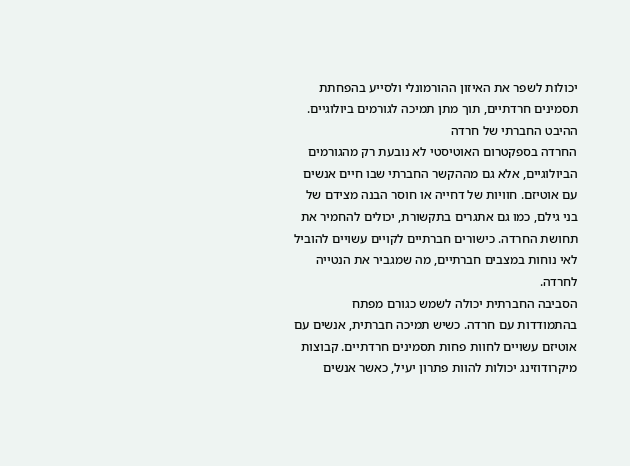יכולות לשפר את האיזון ההורמונלי ולסייע בהפחתת תסמינים חרדתיים, תוך מתן תמיכה לגורמים ביולוגיים.
ההיבט החברתי של חרדה
החרדה בספקטרום האוטיסטי לא נובעת רק מהגורמים הביולוגיים, אלא גם מההקשר החברתי שבו חיים אנשים עם אוטיזם. חוויות של דחייה או חוסר הבנה מצידם של בני גילם, כמו גם אתגרים בתקשורת, יכולים להחמיר את תחושת החרדה. כישורים חברתיים לקויים עשויים להוביל לאי נוחות במצבים חברתיים, מה שמגביר את הנטייה לחרדה.
הסביבה החברתית יכולה לשמש כגורם מפתח בהתמודדות עם חרדה. כשיש תמיכה חברתית, אנשים עם אוטיזם עשויים לחוות פחות תסמינים חרדתיים. קבוצות מיקרודוזינג יכולות להוות פתרון יעיל, כאשר אנשים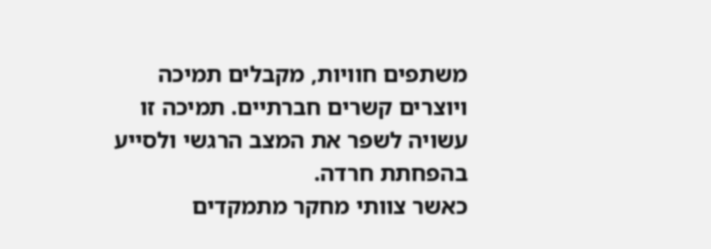משתפים חוויות, מקבלים תמיכה ויוצרים קשרים חברתיים. תמיכה זו עשויה לשפר את המצב הרגשי ולסייע בהפחתת חרדה.
כאשר צוותי מחקר מתמקדים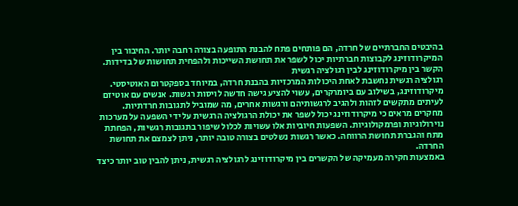בהיבטים החברתיים של חרדה, הם פותחים פתח להבנת התופעה בצורה רחבה יותר. החיבור בין המיקרודוזינג לקבוצות חברתיות יכול לשפר את תחושת השייכות ולהפחית תחושות של בדידות.
הקשר בין מיקרודוזינג לבין רגולציה רגשית
רגולציה רגשית נחשבת לאחת היכולות המרכזיות בהבנת חרדה, במיוחד בספקטרום האוטיסטי. מיקרודוזינג, בשילוב עם ביומרקרים, עשוי להציע גישה חדשה לויסות רגשות. אנשים עם אוטיזם לעיתים מתקשים לזהות ולהגיב לרגשותיהם ורגשות אחרים, מה שמוביל לתגובות חרדתיות.
מחקרים מראים כי מיקרודוזינג יכול לשפר את יכולת הרגולציה הרגשית על ידי השפעה על מערכות נוירולוגיות ופרמקולוגיות. השפעות חיוביות אלו עשויות לכלול שיפור בתגובות רגשיות, הפחתת מתח והגברת תחושת הרווחה. כאשר רגשות נשלטים בצורה טובה יותר, ניתן לצמצם את תחושת החרדה.
באמצעות חקירה מעמיקה של הקשרים בין מיקרודוזינג לרגולציה רגשית, ניתן להבין טוב יותר כיצד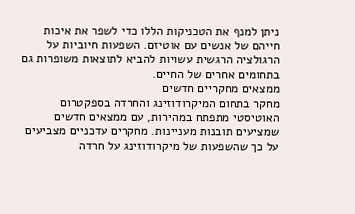ניתן למנף את הטכניקות הללו כדי לשפר את איכות חייהם של אנשים עם אוטיזם. השפעות חיוביות על הרגולציה הרגשית עשויות להביא לתוצאות משופרות גם בתחומים אחרים של החיים.
ממצאים מחקריים חדשים
מחקר בתחום המיקרודוזינג והחרדה בספקטרום האוטיסטי מתפתח במהירות, עם ממצאים חדשים שמציעים תובנות מעניינות. מחקרים עדכניים מצביעים על כך שהשפעות של מיקרודוזינג על חרדה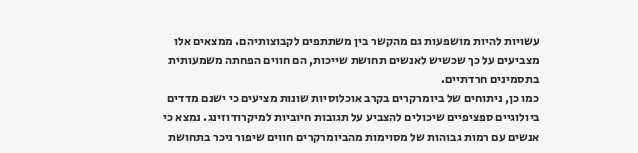עשויות להיות מושפעות גם מהקשר בין משתתפים לקבוצותיהם. ממצאים אלו מצביעים על כך שכשיש לאנשים תחושת שייכות, הם חווים הפחתה משמעותית בתסמינים חרדתיים.
כמו כן, ניתוחים של ביומרקרים בקרב אוכלוסיות שונות מציעים כי ישנם מדדים ביולוגיים ספציפיים שיכולים להצביע על תגובות חיוביות למיקרודוזינג. נמצא כי אנשים עם רמות גבוהות של מסוימות מהביומרקרים חווים שיפור ניכר בתחושת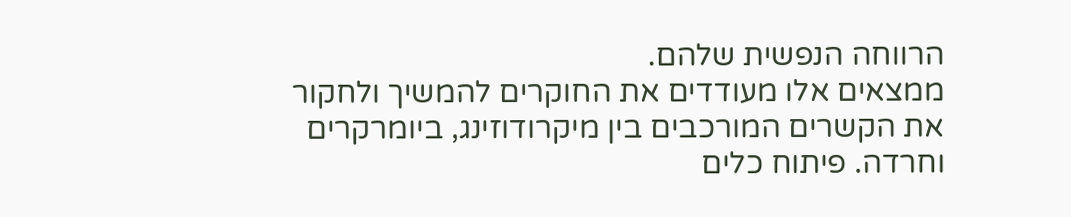הרווחה הנפשית שלהם.
ממצאים אלו מעודדים את החוקרים להמשיך ולחקור את הקשרים המורכבים בין מיקרודוזינג, ביומרקרים וחרדה. פיתוח כלים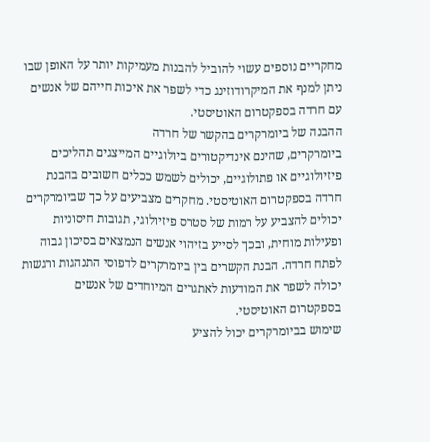מחקריים נוספים עשוי להוביל להבנות מעמיקות יותר על האופן שבו ניתן למנף את המיקרודוזינג כדי לשפר את איכות חייהם של אנשים עם חרדה בספקטרום האוטיסטי.
ההבנה של ביומרקרים בהקשר של חרדה
ביומרקרים, שהינם אינדיקטורים ביולוגיים המייצגים תהליכים פיזיולוגיים או פתולוגיים, יכולים לשמש ככלים חשובים בהבנת חרדה בספקטרום האוטיסטי. מחקרים מצביעים על כך שביומרקרים יכולים להצביע על רמות של סטרס פיזיולוגי, תגובות חיסוניות ופעילות מוחית, ובכך לסייע בזיהוי אנשים הנמצאים בסיכון גבוה לפתח חרדה. הבנת הקשרים בין ביומרקרים לדפוסי התנהגות ורגשות יכולה לשפר את המודעות לאתגרים המיוחדים של אנשים בספקטרום האוטיסטי.
שימוש בביומרקרים יכול להציע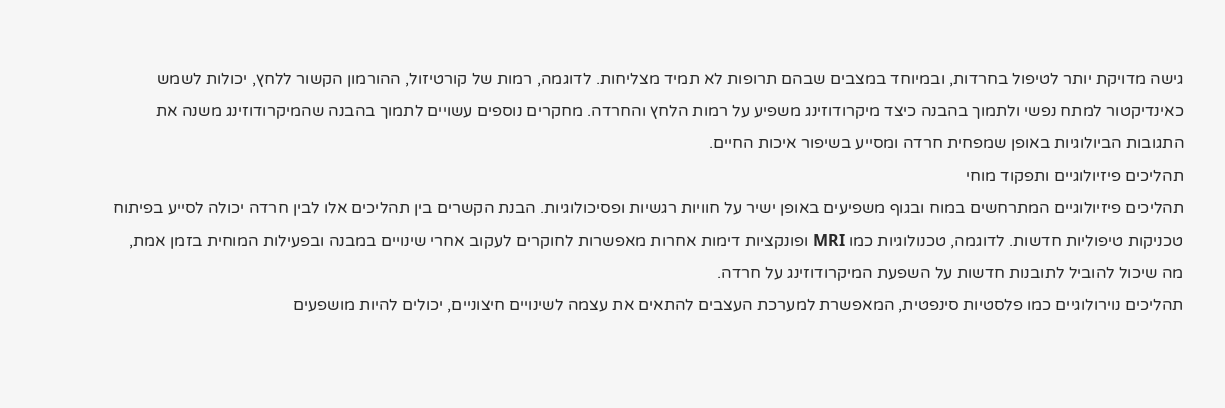גישה מדויקת יותר לטיפול בחרדות, ובמיוחד במצבים שבהם תרופות לא תמיד מצליחות. לדוגמה, רמות של קורטיזול, ההורמון הקשור ללחץ, יכולות לשמש כאינדיקטור למתח נפשי ולתמוך בהבנה כיצד מיקרודוזינג משפיע על רמות הלחץ והחרדה. מחקרים נוספים עשויים לתמוך בהבנה שהמיקרודוזינג משנה את התגובות הביולוגיות באופן שמפחית חרדה ומסייע בשיפור איכות החיים.
תהליכים פיזיולוגיים ותפקוד מוחי
תהליכים פיזיולוגיים המתרחשים במוח ובגוף משפיעים באופן ישיר על חוויות רגשיות ופסיכולוגיות. הבנת הקשרים בין תהליכים אלו לבין חרדה יכולה לסייע בפיתוח טכניקות טיפוליות חדשות. לדוגמה, טכנולוגיות כמו MRI ופונקציות דימות אחרות מאפשרות לחוקרים לעקוב אחרי שינויים במבנה ובפעילות המוחית בזמן אמת, מה שיכול להוביל לתובנות חדשות על השפעת המיקרודוזינג על חרדה.
תהליכים נוירולוגיים כמו פלסטיות סינפטית, המאפשרת למערכת העצבים להתאים את עצמה לשינויים חיצוניים, יכולים להיות מושפעים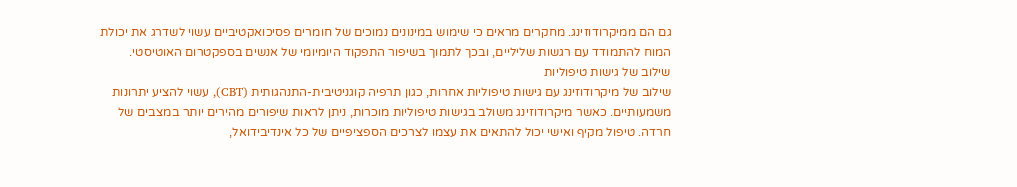גם הם ממיקרודוזינג. מחקרים מראים כי שימוש במינונים נמוכים של חומרים פסיכואקטיביים עשוי לשדרג את יכולת המוח להתמודד עם רגשות שליליים, ובכך לתמוך בשיפור התפקוד היומיומי של אנשים בספקטרום האוטיסטי.
שילוב של גישות טיפוליות
שילוב של מיקרודוזינג עם גישות טיפוליות אחרות, כגון תרפיה קוגניטיבית-התנהגותית (CBT), עשוי להציע יתרונות משמעותיים. כאשר מיקרודוזינג משולב בגישות טיפוליות מוכרות, ניתן לראות שיפורים מהירים יותר במצבים של חרדה. טיפול מקיף ואישי יכול להתאים את עצמו לצרכים הספציפיים של כל אינדיבידואל,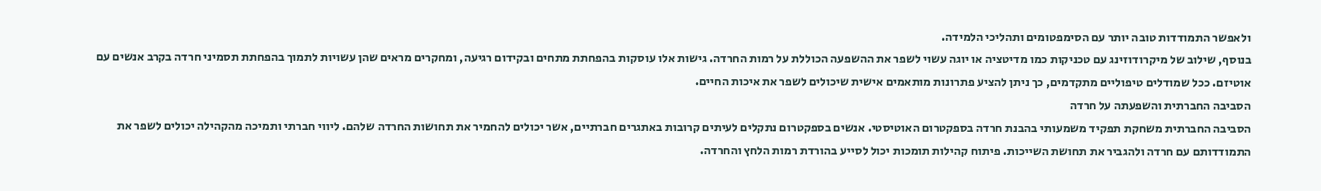ולאפשר התמודדות טובה יותר עם הסימפטומים ותהליכי הלמידה.
בנוסף, שילוב של מיקרודוזינג עם טכניקות כמו מדיטציה או יוגה עשוי לשפר את ההשפעה הכוללת על רמות החרדה. גישות אלו עוסקות בהפחתת מתחים ובקידום רגיעה, ומחקרים מראים שהן עשויות לתמוך בהפחתת תסמיני חרדה בקרב אנשים עם אוטיזם. ככל שמודלים טיפוליים מתקדמים, כך ניתן להציע פתרונות מותאמים אישית שיכולים לשפר את איכות החיים.
הסביבה החברתית והשפעתה על חרדה
הסביבה החברתית משחקת תפקיד משמעותי בהבנת חרדה בספקטרום האוטיסטי. אנשים בספקטרום נתקלים לעיתים קרובות באתגרים חברתיים, אשר יכולים להחמיר את תחושות החרדה שלהם. ליווי חברתי ותמיכה מהקהילה יכולים לשפר את התמודדותם עם חרדה ולהגביר את תחושת השייכות. פיתוח קהילות תומכות יכול לסייע בהורדת רמות הלחץ והחרדה.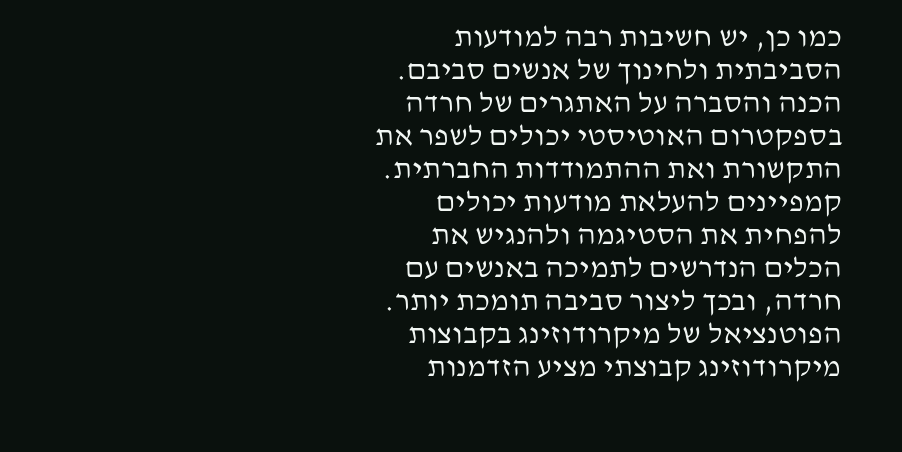כמו כן, יש חשיבות רבה למודעות הסביבתית ולחינוך של אנשים סביבם. הכנה והסברה על האתגרים של חרדה בספקטרום האוטיסטי יכולים לשפר את התקשורת ואת ההתמודדות החברתית. קמפיינים להעלאת מודעות יכולים להפחית את הסטיגמה ולהנגיש את הכלים הנדרשים לתמיכה באנשים עם חרדה, ובכך ליצור סביבה תומכת יותר.
הפוטנציאל של מיקרודוזינג בקבוצות
מיקרודוזינג קבוצתי מציע הזדמנות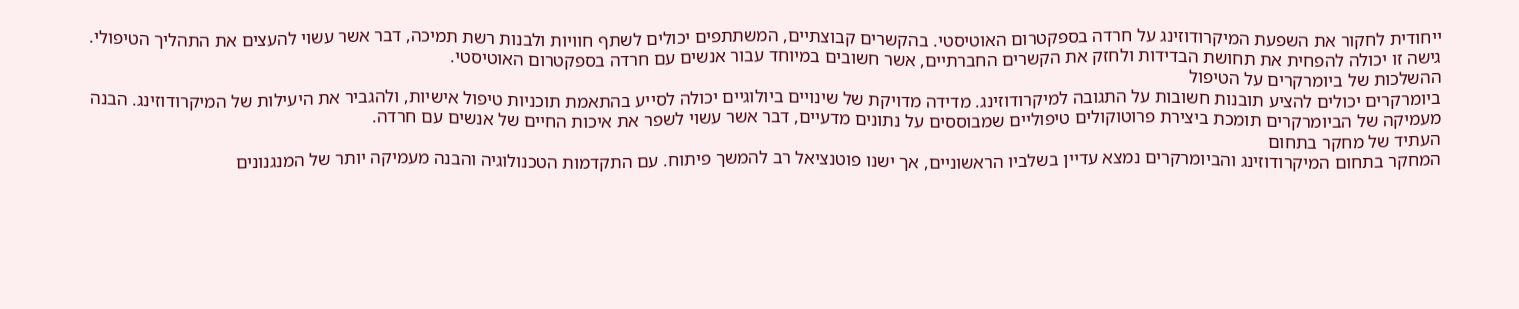ייחודית לחקור את השפעת המיקרודוזינג על חרדה בספקטרום האוטיסטי. בהקשרים קבוצתיים, המשתתפים יכולים לשתף חוויות ולבנות רשת תמיכה, דבר אשר עשוי להעצים את התהליך הטיפולי. גישה זו יכולה להפחית את תחושת הבדידות ולחזק את הקשרים החברתיים, אשר חשובים במיוחד עבור אנשים עם חרדה בספקטרום האוטיסטי.
ההשלכות של ביומרקרים על הטיפול
ביומרקרים יכולים להציע תובנות חשובות על התגובה למיקרודוזינג. מדידה מדויקת של שינויים ביולוגיים יכולה לסייע בהתאמת תוכניות טיפול אישיות, ולהגביר את היעילות של המיקרודוזינג. הבנה מעמיקה של הביומרקרים תומכת ביצירת פרוטוקולים טיפוליים שמבוססים על נתונים מדעיים, דבר אשר עשוי לשפר את איכות החיים של אנשים עם חרדה.
העתיד של מחקר בתחום
המחקר בתחום המיקרודוזינג והביומרקרים נמצא עדיין בשלביו הראשוניים, אך ישנו פוטנציאל רב להמשך פיתוח. עם התקדמות הטכנולוגיה והבנה מעמיקה יותר של המנגנונים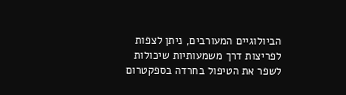הביולוגיים המעורבים, ניתן לצפות לפריצות דרך משמעותיות שיכולות לשפר את הטיפול בחרדה בספקטרום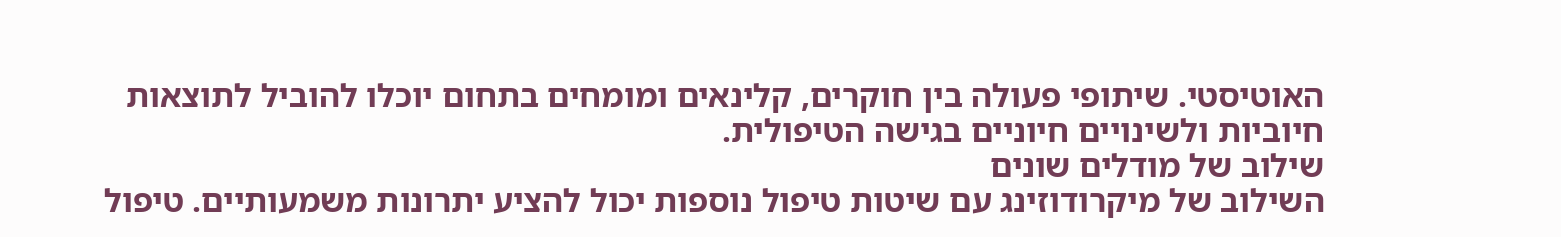האוטיסטי. שיתופי פעולה בין חוקרים, קלינאים ומומחים בתחום יוכלו להוביל לתוצאות חיוביות ולשינויים חיוניים בגישה הטיפולית.
שילוב של מודלים שונים
השילוב של מיקרודוזינג עם שיטות טיפול נוספות יכול להציע יתרונות משמעותיים. טיפול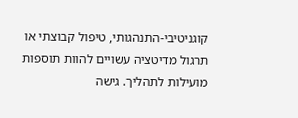קוגניטיבי-התנהגותי, טיפול קבוצתי או תרגול מדיטציה עשויים להוות תוספות מועילות לתהליך. גישה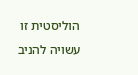הוליסטית זו עשויה להניב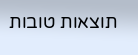תוצאות טובות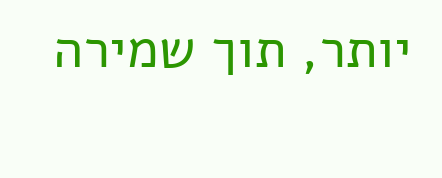יותר, תוך שמירה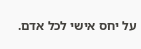על יחס אישי לכל אדם.